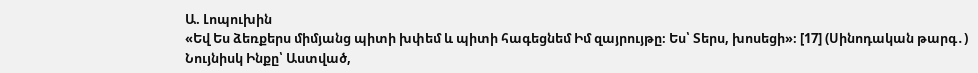Ա. Լոպուխին
«Եվ Ես ձեռքերս միմյանց պիտի խփեմ և պիտի հագեցնեմ Իմ զայրույթը։ Ես՝ Տերս, խոսեցի»։ [17] (Սինոդական թարգ․)
Նույնիսկ Ինքը՝ Աստված,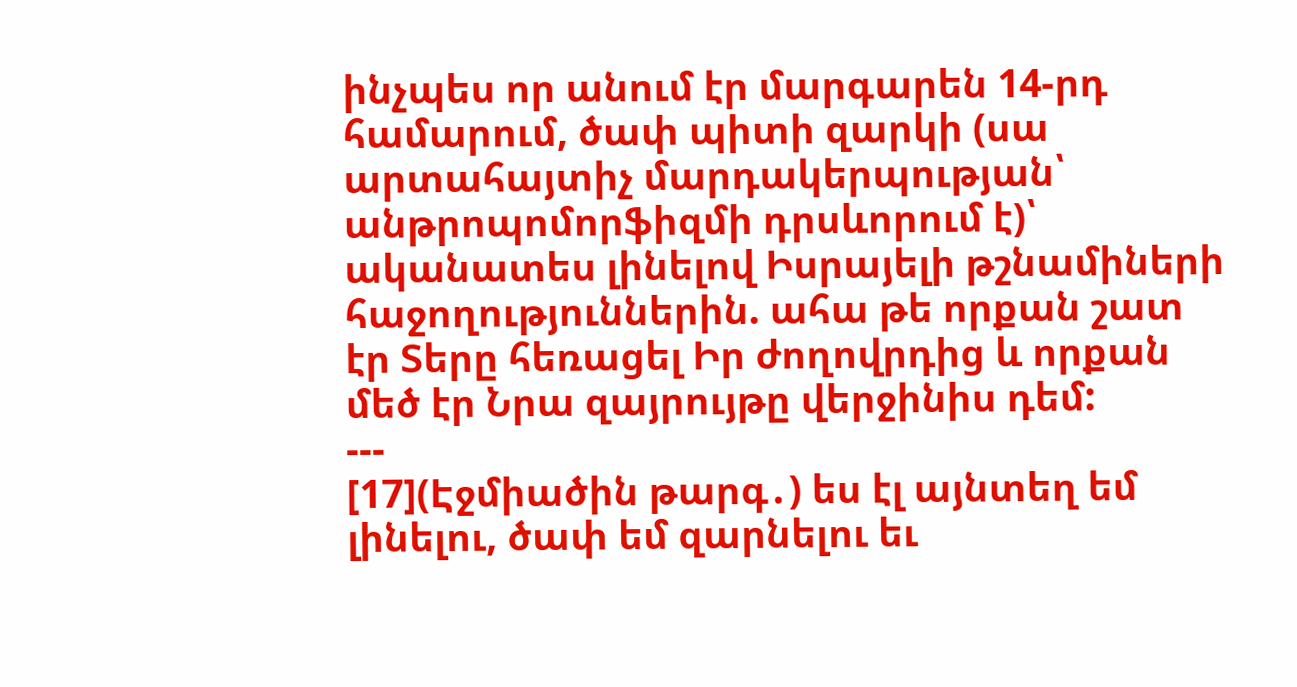ինչպես որ անում էր մարգարեն 14-րդ համարում, ծափ պիտի զարկի (սա արտահայտիչ մարդակերպության՝ անթրոպոմորֆիզմի դրսևորում է)՝ ականատես լինելով Իսրայելի թշնամիների հաջողություններին. ահա թե որքան շատ էր Տերը հեռացել Իր ժողովրդից և որքան մեծ էր Նրա զայրույթը վերջինիս դեմ:
---
[17](Էջմիածին թարգ․) ես էլ այնտեղ եմ լինելու, ծափ եմ զարնելու եւ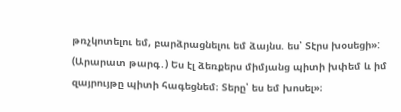թռչկոտելու եմ, բարձրացնելու եմ ձայնս. ես՝ Տէրս խօսեցի»:
(Արարատ թարգ․) Ես էլ ձեռքերս միմյանց պիտի խփեմ և իմ զայրույթը պիտի հագեցնեմ։ Տերը՝ ես եմ խոսել»։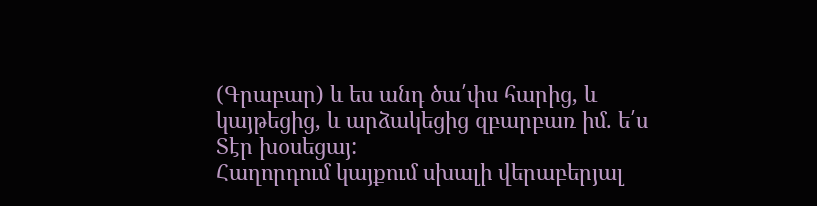(Գրաբար) և ես անդ ծա՛փս հարից, և կայթեցից, և արձակեցից զբարբառ իմ. ե՛ս Տէր խօսեցայ:
Հաղորդում կայքում սխալի վերաբերյալ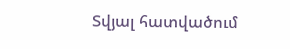Տվյալ հատվածում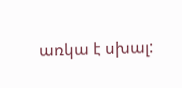առկա է սխալ: